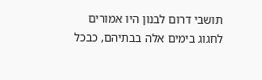תושבי דרום לבנון היו אמורים לחגוג בימים אלה בבתיהם, כבכל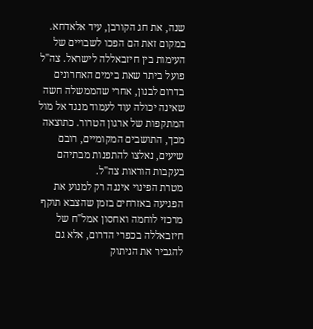שנה, את חג הקורבן, עיד אלאדחא. במקום זאת הם הפכו לשבויים של העימות בין חיזבאללה לישראל. צה"ל פועל ביתר שאת בימים האחרונים בדרום לבנון, אחרי שהממשלה חשה שאינה יכולה עוד לעמוד מנגד אל מול המתקפות של ארגון הטרור. כתוצאה מכך, התושבים המקומיים, רובם שיעים, נאלצו להתפנות מבתיהם בעקבות הוראות צה"ל.
מטרת הפינוי איננה רק למנוע את הפגיעה באזרחים בזמן שהצבא תוקף מרכזי לוחמה ואחסון אמל"ח של חיזבאללה בכפרי הדרום, אלא גם להגביר את הניתוק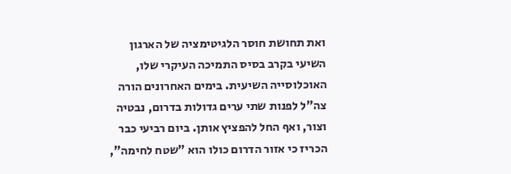ואת תחושת חוסר הלגיטימציה של הארגון השיעי בקרב בסיס התמיכה העיקרי שלו, האוכלוסייה השיעית. בימים האחרונים הורה צה"ל לפנות שתי ערים גדולות בדרום, נבטיה וצור, ואף החל להפציץ אותן. ביום רביעי כבר הכריז כי אזור הדרום כולו הוא "שטח לחימה",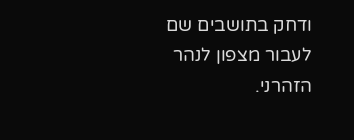ודחק בתושבים שם לעבור מצפון לנהר הזהרני.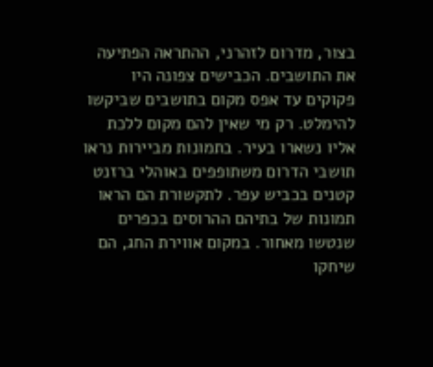בצור, מדרום לזהרני, ההתראה הפתיעה את התושבים. הכבישים צפונה היו פקוקים עד אפס מקום בתושבים שביקשו להימלט. רק מי שאין להם מקום ללכת אליו נשארו בעיר. בתמונות מביירות נראו תושבי הדרום משתופפים באוהלי ברזנט קטנים בכביש עפר. לתקשורת הם הראו תמונות של בתיהם ההרוסים בכפרים שנטשו מאחור. במקום אווירת החג, הם שיחקו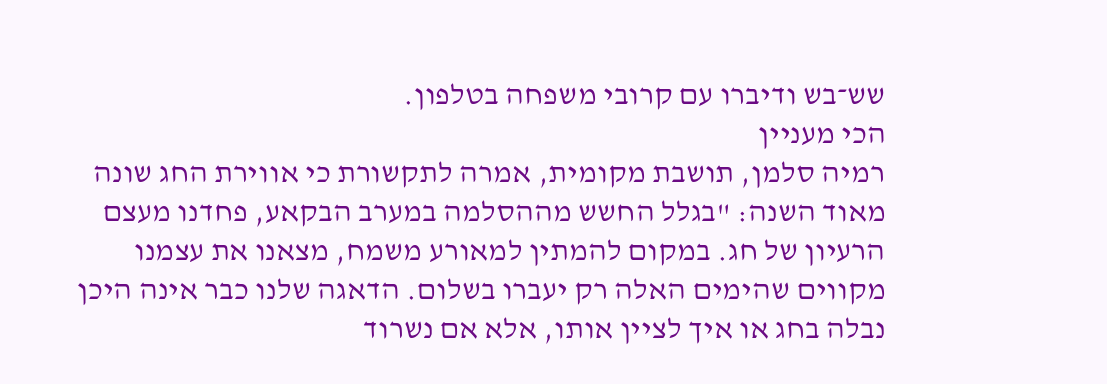שש־בש ודיברו עם קרובי משפחה בטלפון.
הכי מעניין
רמיה סלמן, תושבת מקומית, אמרה לתקשורת כי אווירת החג שונה מאוד השנה: "בגלל החשש מההסלמה במערב הבקאע, פחדנו מעצם הרעיון של חג. במקום להמתין למאורע משמח, מצאנו את עצמנו מקווים שהימים האלה רק יעברו בשלום. הדאגה שלנו כבר אינה היכן נבלה בחג או איך לציין אותו, אלא אם נשרוד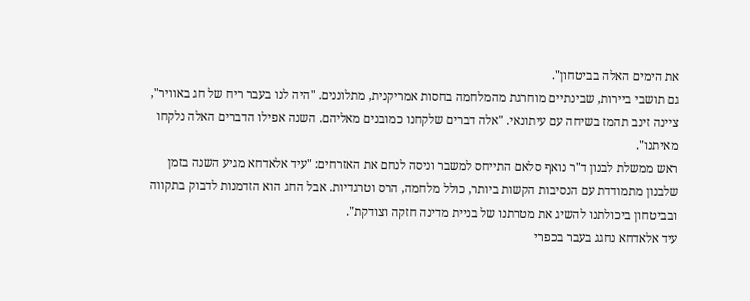את הימים האלה בביטחון".
גם תושבי ביירות, שבינתיים מוחרגת מהמלחמה בחסות אמריקנית, מתלוננים. "היה לנו בעבר ריח של חג באוויר", ציינה זינב תהמז בשיחה עם עיתונאי. "אלה דברים שלקחנו כמובנים מאליהם. השנה אפילו הדברים האלה נלקחו מאיתנו".
ראש ממשלת לבנון ד"ר נואף סלאם התייחס למשבר וניסה לנחם את האזרחים: "עיד אלאדחא מגיע השנה בזמן שלבנון מתמודדת עם הנסיבות הקשות ביותר, כולל מלחמה, הרס וטרגדיות. אבל החג הוא הזדמנות לדבוק בתקווה ובביטחון ביכולתנו להשיג את מטרתנו של בניית מדינה חזקה וצודקת".
עיד אלאדחא נחגג בעבר בכפרי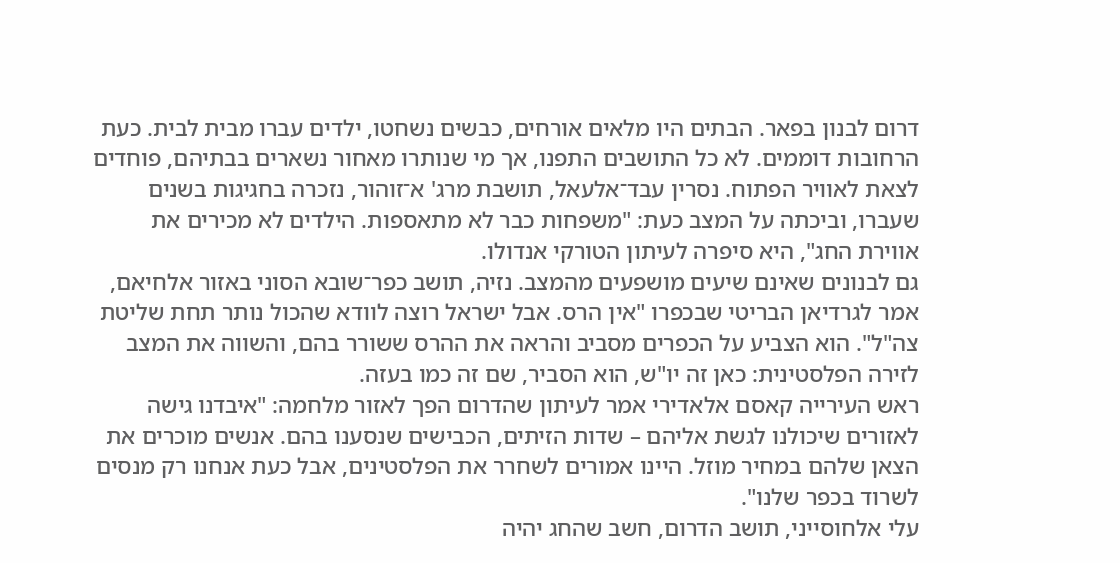דרום לבנון בפאר. הבתים היו מלאים אורחים, כבשים נשחטו, ילדים עברו מבית לבית. כעת הרחובות דוממים. לא כל התושבים התפנו, אך מי שנותרו מאחור נשארים בבתיהם, פוחדים לצאת לאוויר הפתוח. נסרין עבד־אלעאל, תושבת מרג' א־זוהור, נזכרה בחגיגות בשנים שעברו, וביכתה על המצב כעת: "משפחות כבר לא מתאספות. הילדים לא מכירים את אווירת החג", היא סיפרה לעיתון הטורקי אנדולו.
גם לבנונים שאינם שיעים מושפעים מהמצב. נזיה, תושב כפר־שובא הסוני באזור אלחיאם, אמר לגרדיאן הבריטי שבכפרו "אין הרס. אבל ישראל רוצה לוודא שהכול נותר תחת שליטת צה"ל". הוא הצביע על הכפרים מסביב והראה את ההרס ששורר בהם, והשווה את המצב לזירה הפלסטינית: כאן זה יו"ש, הוא הסביר, שם זה כמו בעזה.
ראש העירייה קאסם אלאדירי אמר לעיתון שהדרום הפך לאזור מלחמה: "איבדנו גישה לאזורים שיכולנו לגשת אליהם – שדות הזיתים, הכבישים שנסענו בהם. אנשים מוכרים את הצאן שלהם במחיר מוזל. היינו אמורים לשחרר את הפלסטינים, אבל כעת אנחנו רק מנסים לשרוד בכפר שלנו".
עלי אלחוסייני, תושב הדרום, חשב שהחג יהיה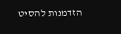הזדמנות להסיט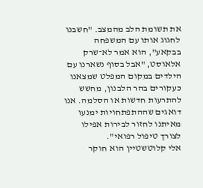את תשומת הלב מהמצב. "חשבנו לחגוג אותו עם המשפחה בבקאע", הוא אמר לא־שרק אלאוסט, "אבל בסוף נשארנו עם הילדים במקום המפלט שמצאנו כעקורים בהר הלבנון, מחשש להתרעות חדשות או הסלמה. אנו דואגים שההתפתחויות ימנעו מאיתנו לחזור לבירות אפילו לצורך טיפול רפואי".
אלי קלוטשטיין הוא חוקר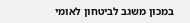במכון משגב לביטחון לאומי